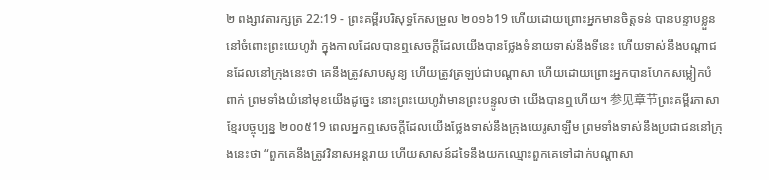២ ពង្សាវតារក្សត្រ 22:19 - ព្រះគម្ពីរបរិសុទ្ធកែសម្រួល ២០១៦19 ហើយដោយព្រោះអ្នកមានចិត្តទន់ បានបន្ទាបខ្លួននៅចំពោះព្រះយេហូវ៉ា ក្នុងកាលដែលបានឮសេចក្ដីដែលយើងបានថ្លែងទំនាយទាស់នឹងទីនេះ ហើយទាស់នឹងបណ្ដាជនដែលនៅក្រុងនេះថា គេនឹងត្រូវសាបសូន្យ ហើយត្រូវត្រឡប់ជាបណ្ដាសា ហើយដោយព្រោះអ្នកបានហែកសម្លៀកបំពាក់ ព្រមទាំងយំនៅមុខយើងដូច្នេះ នោះព្រះយេហូវ៉ាមានព្រះបន្ទូលថា យើងបានឮហើយ។ 参见章节ព្រះគម្ពីរភាសាខ្មែរបច្ចុប្បន្ន ២០០៥19 ពេលអ្នកឮសេចក្ដីដែលយើងថ្លែងទាស់នឹងក្រុងយេរូសាឡឹម ព្រមទាំងទាស់នឹងប្រជាជននៅក្រុងនេះថា “ពួកគេនឹងត្រូវវិនាសអន្តរាយ ហើយសាសន៍ដទៃនឹងយកឈ្មោះពួកគេទៅដាក់បណ្ដាសា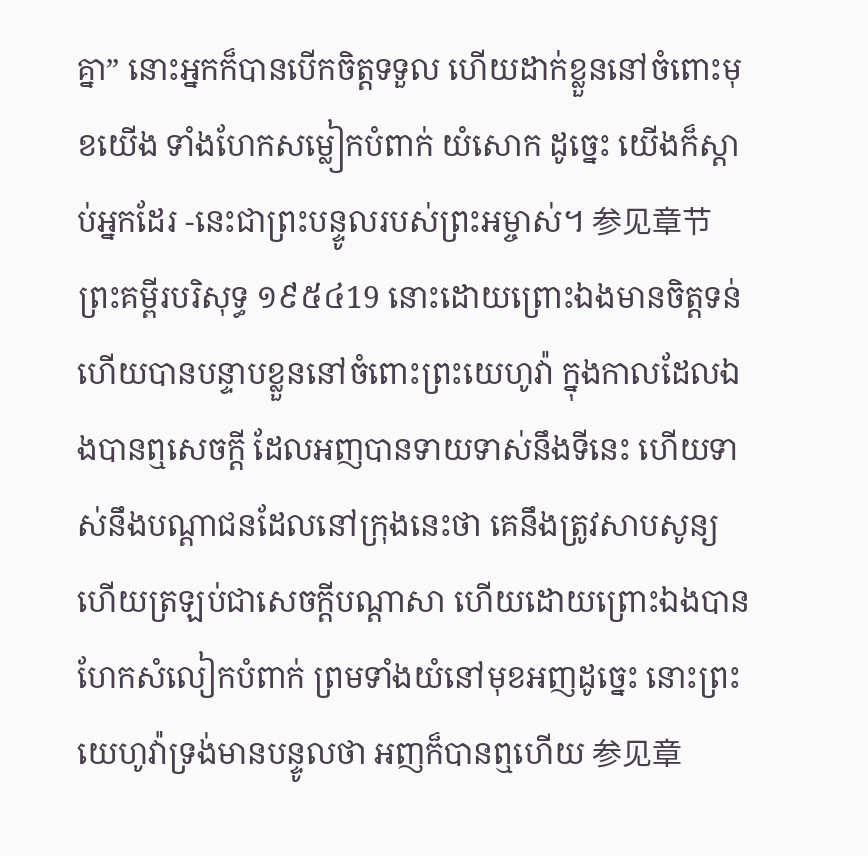គ្នា” នោះអ្នកក៏បានបើកចិត្តទទួល ហើយដាក់ខ្លួននៅចំពោះមុខយើង ទាំងហែកសម្លៀកបំពាក់ យំសោក ដូច្នេះ យើងក៏ស្ដាប់អ្នកដែរ -នេះជាព្រះបន្ទូលរបស់ព្រះអម្ចាស់។ 参见章节ព្រះគម្ពីរបរិសុទ្ធ ១៩៥៤19 នោះដោយព្រោះឯងមានចិត្តទន់ ហើយបានបន្ទាបខ្លួននៅចំពោះព្រះយេហូវ៉ា ក្នុងកាលដែលឯងបានឮសេចក្ដី ដែលអញបានទាយទាស់នឹងទីនេះ ហើយទាស់នឹងបណ្តាជនដែលនៅក្រុងនេះថា គេនឹងត្រូវសាបសូន្យ ហើយត្រឡប់ជាសេចក្ដីបណ្តាសា ហើយដោយព្រោះឯងបានហែកសំលៀកបំពាក់ ព្រមទាំងយំនៅមុខអញដូច្នេះ នោះព្រះយេហូវ៉ាទ្រង់មានបន្ទូលថា អញក៏បានឮហើយ 参见章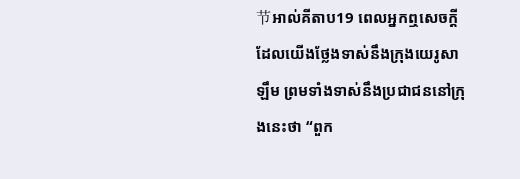节អាល់គីតាប19 ពេលអ្នកឮសេចក្តីដែលយើងថ្លែងទាស់នឹងក្រុងយេរូសាឡឹម ព្រមទាំងទាស់នឹងប្រជាជននៅក្រុងនេះថា “ពួក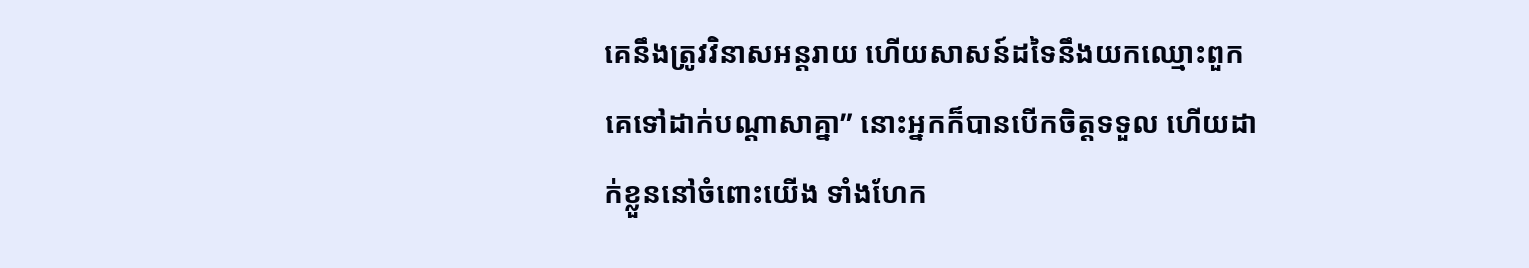គេនឹងត្រូវវិនាសអន្តរាយ ហើយសាសន៍ដទៃនឹងយកឈ្មោះពួកគេទៅដាក់បណ្តាសាគ្នា” នោះអ្នកក៏បានបើកចិត្តទទួល ហើយដាក់ខ្លួននៅចំពោះយើង ទាំងហែក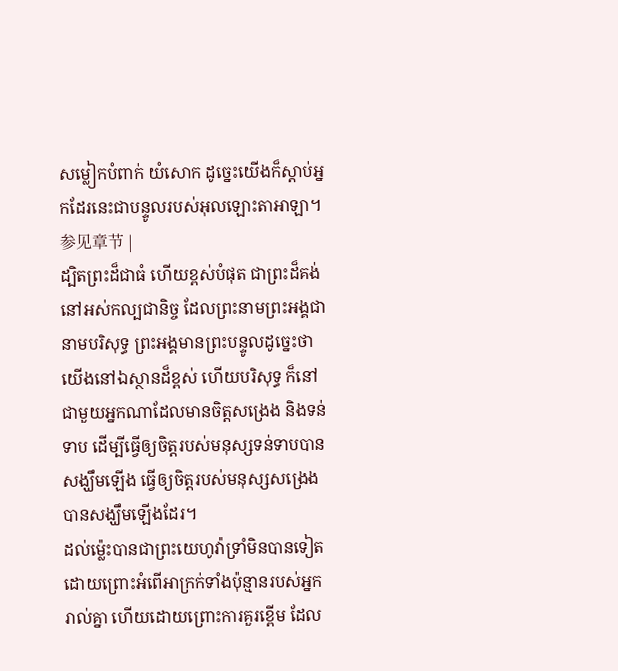សម្លៀកបំពាក់ យំសោក ដូច្នេះយើងក៏ស្តាប់អ្នកដែរនេះជាបន្ទូលរបស់អុលឡោះតាអាឡា។ 参见章节 |
ដ្បិតព្រះដ៏ជាធំ ហើយខ្ពស់បំផុត ជាព្រះដ៏គង់នៅអស់កល្បជានិច្ច ដែលព្រះនាមព្រះអង្គជានាមបរិសុទ្ធ ព្រះអង្គមានព្រះបន្ទូលដូច្នេះថា យើងនៅឯស្ថានដ៏ខ្ពស់ ហើយបរិសុទ្ធ ក៏នៅជាមួយអ្នកណាដែលមានចិត្តសង្រេង និងទន់ទាប ដើម្បីធ្វើឲ្យចិត្តរបស់មនុស្សទន់ទាបបានសង្ឃឹមឡើង ធ្វើឲ្យចិត្តរបស់មនុស្សសង្រេងបានសង្ឃឹមឡើងដែរ។
ដល់ម៉្លេះបានជាព្រះយេហូវ៉ាទ្រាំមិនបានទៀត ដោយព្រោះអំពើអាក្រក់ទាំងប៉ុន្មានរបស់អ្នករាល់គ្នា ហើយដោយព្រោះការគួរខ្ពើម ដែល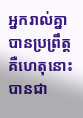អ្នករាល់គ្នាបានប្រព្រឹត្ត គឺហេតុនោះបានជា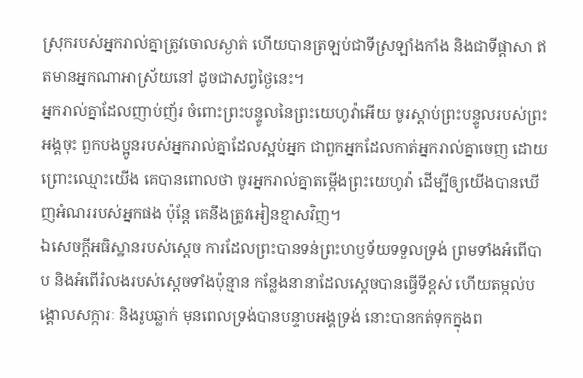ស្រុករបស់អ្នករាល់គ្នាត្រូវចោលស្ងាត់ ហើយបានត្រឡប់ជាទីស្រឡាំងកាំង និងជាទីផ្ដាសា ឥតមានអ្នកណាអាស្រ័យនៅ ដូចជាសព្វថ្ងៃនេះ។
អ្នករាល់គ្នាដែលញាប់ញ័រ ចំពោះព្រះបន្ទូលនៃព្រះយេហូវ៉ាអើយ ចូរស្តាប់ព្រះបន្ទូលរបស់ព្រះអង្គចុះ ពួកបងប្អូនរបស់អ្នករាល់គ្នាដែលស្អប់អ្នក ជាពួកអ្នកដែលកាត់អ្នករាល់គ្នាចេញ ដោយព្រោះឈ្មោះយើង គេបានពោលថា ចូរអ្នករាល់គ្នាតម្កើងព្រះយេហូវ៉ា ដើម្បីឲ្យយើងបានឃើញអំណររបស់អ្នកផង ប៉ុន្តែ គេនឹងត្រូវអៀនខ្មាសវិញ។
ឯសេចក្ដីអធិស្ឋានរបស់ស្ដេច ការដែលព្រះបានទន់ព្រះហឫទ័យទទួលទ្រង់ ព្រមទាំងអំពើបាប និងអំពើរំលងរបស់ស្ដេចទាំងប៉ុន្មាន កន្លែងនានាដែលស្ដេចបានធ្វើទីខ្ពស់ ហើយតម្កល់បង្គោលសក្ការៈ និងរូបឆ្លាក់ មុនពេលទ្រង់បានបន្ទាបអង្គទ្រង់ នោះបានកត់ទុកក្នុងព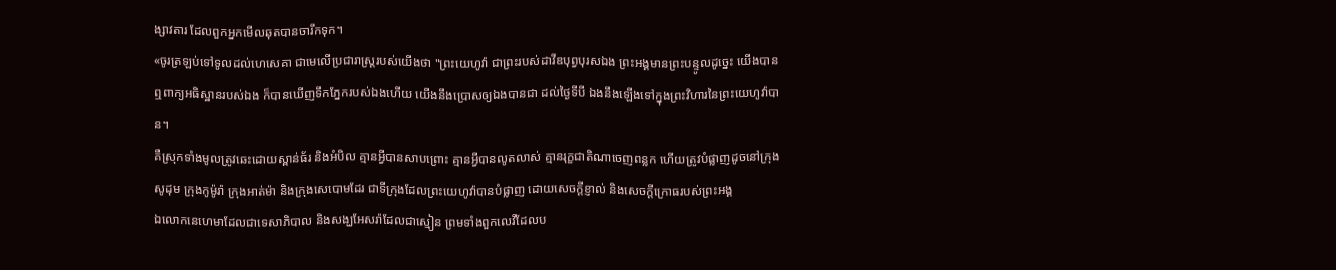ង្សាវតារ ដែលពួកអ្នកមើលឆុតបានចារឹកទុក។
«ចូរត្រឡប់ទៅទូលដល់ហេសេគា ជាមេលើប្រជារាស្ត្ររបស់យើងថា "ព្រះយេហូវ៉ា ជាព្រះរបស់ដាវីឌបុព្វបុរសឯង ព្រះអង្គមានព្រះបន្ទូលដូច្នេះ យើងបានឮពាក្យអធិស្ឋានរបស់ឯង ក៏បានឃើញទឹកភ្នែករបស់ឯងហើយ យើងនឹងប្រោសឲ្យឯងបានជា ដល់ថ្ងៃទីបី ឯងនឹងឡើងទៅក្នុងព្រះវិហារនៃព្រះយេហូវ៉ាបាន។
គឺស្រុកទាំងមូលត្រូវឆេះដោយស្ពាន់ធ័រ និងអំបិល គ្មានអ្វីបានសាបព្រោះ គ្មានអ្វីបានលូតលាស់ គ្មានរុក្ខជាតិណាចេញពន្លក ហើយត្រូវបំផ្លាញដូចនៅក្រុងសូដុម ក្រុងកូម៉ូរ៉ា ក្រុងអាត់ម៉ា និងក្រុងសេបោមដែរ ជាទីក្រុងដែលព្រះយេហូវ៉ាបានបំផ្លាញ ដោយសេចក្ដីខ្ញាល់ និងសេចក្ដីក្រោធរបស់ព្រះអង្គ
ឯលោកនេហេមាដែលជាទេសាភិបាល និងសង្ឃអែសរ៉ាដែលជាស្មៀន ព្រមទាំងពួកលេវីដែលប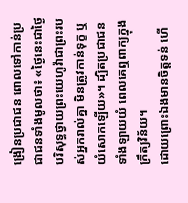ង្រៀនប្រជាជន ពោលទៅកាន់ប្រជាជនទាំងមូលថា៖ «ថ្ងៃនេះជាថ្ងៃបរិសុទ្ធថ្វាយព្រះយេហូវ៉ាជាព្រះរបស់អ្នករាល់គ្នា មិនត្រូវកាន់ទុក្ខ ឬយំសោកឡើយ»។ ដ្បិតប្រជាជនទាំងឡាយយំ ពេលគេឮពាក្យក្នុងក្រឹត្យវិន័យ។
ដោយព្រោះឯងមានចិត្តទន់ ហើ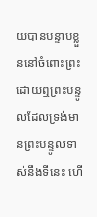យបានបន្ទាបខ្លួននៅចំពោះព្រះ ដោយឮព្រះបន្ទូលដែលទ្រង់មានព្រះបន្ទូលទាស់នឹងទីនេះ ហើ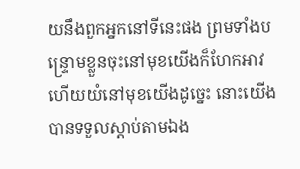យនឹងពួកអ្នកនៅទីនេះផង ព្រមទាំងបន្ទ្រោមខ្លួនចុះនៅមុខយើងក៏ហែកអាវ ហើយយំនៅមុខយើងដូច្នេះ នោះយើងបានទទួលស្តាប់តាមឯង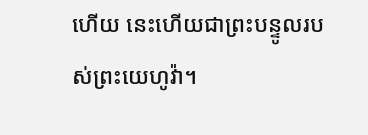ហើយ នេះហើយជាព្រះបន្ទូលរបស់ព្រះយេហូវ៉ា។